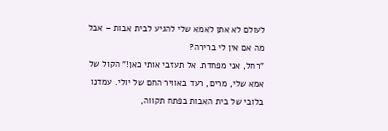לעולם לא אתן לאמא שלי להגיע לבית אבות – אבל מה אם אין לי ברירה?
"רחל, אני מפחדת. אל תעזבי אותי כאן!" הקול של אמא שלי, מרים, רעד באוויר החם של יולי. עמדנו בלובי של בית האבות בפתח תקווה,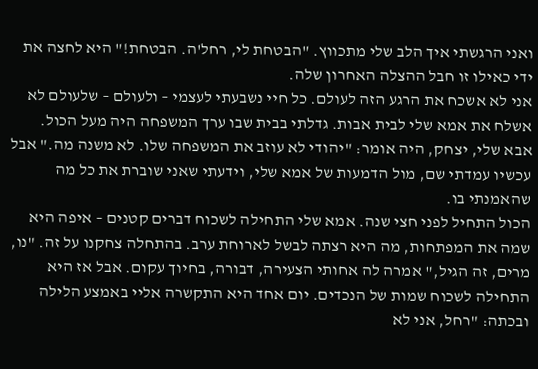ואני הרגשתי איך הלב שלי מתכווץ. "הבטחת לי, רחל'ה. הבטחת!" היא לחצה את ידי כאילו זו חבל ההצלה האחרון שלה.
אני לא אשכח את הרגע הזה לעולם. כל חיי נשבעתי לעצמי – ולעולם – שלעולם לא אשלח את אמא שלי לבית אבות. גדלתי בבית שבו ערך המשפחה היה מעל הכול. אבא שלי, יצחק, היה אומר: "יהודי לא עוזב את המשפחה שלו. לא משנה מה." אבל עכשיו עמדתי שם, מול הדמעות של אמא שלי, וידעתי שאני שוברת את כל מה שהאמנתי בו.
הכול התחיל לפני חצי שנה. אמא שלי התחילה לשכוח דברים קטנים – איפה היא שמה את המפתחות, מה היא רצתה לבשל לארוחת ערב. בהתחלה צחקנו על זה. "נו, מרים, זה הגיל," אמרה לה אחותי הצעירה, דבורה, בחיוך עקום. אבל אז היא התחילה לשכוח שמות של הנכדים. יום אחד היא התקשרה אליי באמצע הלילה ובכתה: "רחל, אני לא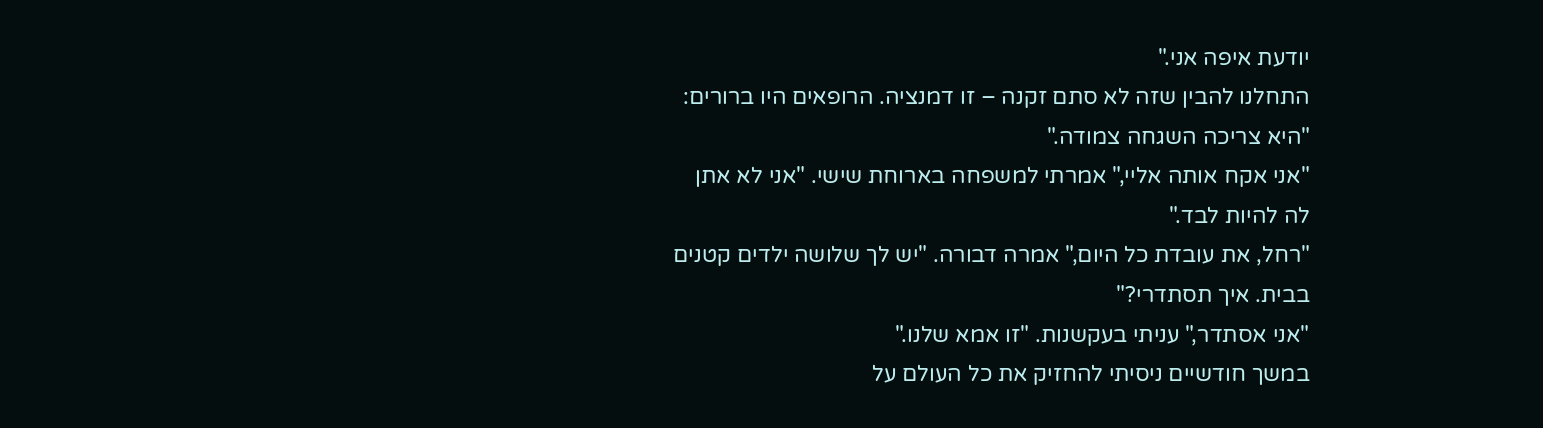יודעת איפה אני."
התחלנו להבין שזה לא סתם זקנה – זו דמנציה. הרופאים היו ברורים: "היא צריכה השגחה צמודה."
"אני אקח אותה אליי," אמרתי למשפחה בארוחת שישי. "אני לא אתן לה להיות לבד."
"רחל, את עובדת כל היום," אמרה דבורה. "יש לך שלושה ילדים קטנים בבית. איך תסתדרי?"
"אני אסתדר," עניתי בעקשנות. "זו אמא שלנו."
במשך חודשיים ניסיתי להחזיק את כל העולם על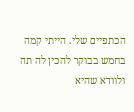הכתפיים שלי. הייתי קמה בחמש בבוקר להכין לה תה ולוודא שהיא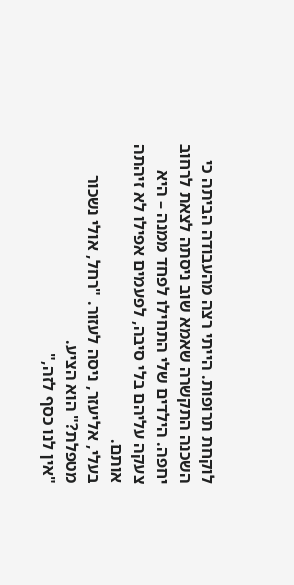לוקחת תרופות. הייתי רצה מהעבודה הביתה כי השכנה התקשרה שאמא שוב ניסתה לצאת לרחוב יחפה. הילדים שלי התחילו לפחד ממנה – היא צעקה עליהם בלי סיבה, לפעמים אפילו לא זיהתה אותם.
בעלי, אליעזר, ניסה לעזור. "רחל, אולי נשכור מטפלת?" הוא הציע.
"אין לנו כסף לזה,"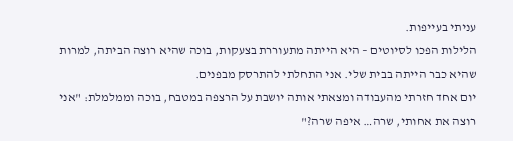עניתי בעייפות.
הלילות הפכו לסיוטים – היא הייתה מתעוררת בצעקות, בוכה שהיא רוצה הביתה, למרות שהיא כבר הייתה בבית שלי. אני התחלתי להתרסק מבפנים.
יום אחד חזרתי מהעבודה ומצאתי אותה יושבת על הרצפה במטבח, בוכה וממלמלת: "אני רוצה את אחותי, שרה… איפה שרה?"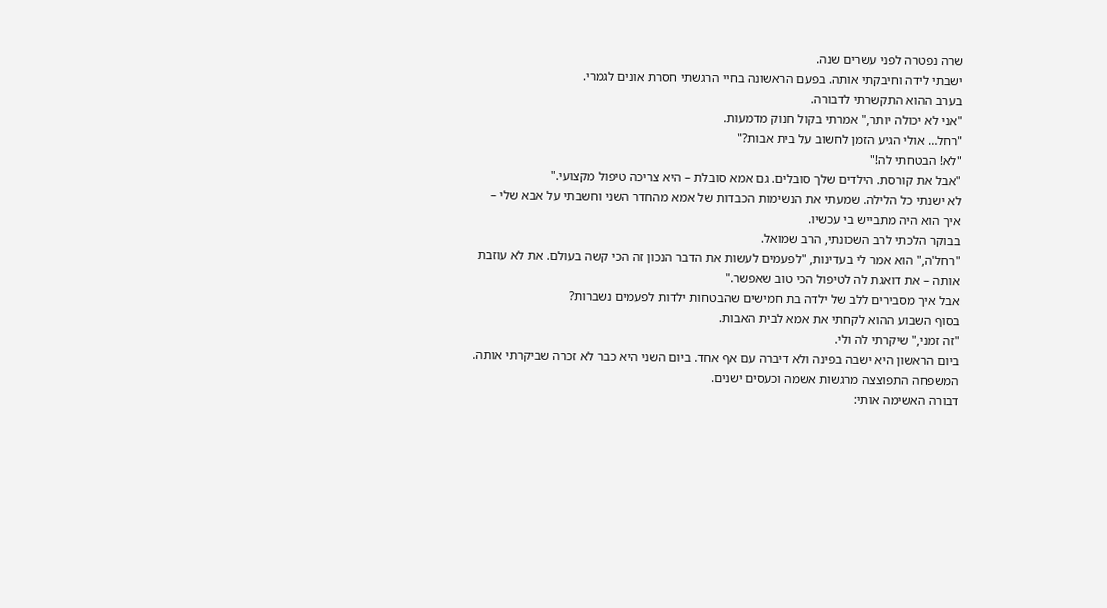שרה נפטרה לפני עשרים שנה.
ישבתי לידה וחיבקתי אותה. בפעם הראשונה בחיי הרגשתי חסרת אונים לגמרי.
בערב ההוא התקשרתי לדבורה.
"אני לא יכולה יותר," אמרתי בקול חנוק מדמעות.
"רחל… אולי הגיע הזמן לחשוב על בית אבות?"
"לא! הבטחתי לה!"
"אבל את קורסת. הילדים שלך סובלים. גם אמא סובלת – היא צריכה טיפול מקצועי."
לא ישנתי כל הלילה. שמעתי את הנשימות הכבדות של אמא מהחדר השני וחשבתי על אבא שלי – איך הוא היה מתבייש בי עכשיו.
בבוקר הלכתי לרב השכונתי, הרב שמואל.
"רחל'ה," הוא אמר לי בעדינות, "לפעמים לעשות את הדבר הנכון זה הכי קשה בעולם. את לא עוזבת אותה – את דואגת לה לטיפול הכי טוב שאפשר."
אבל איך מסבירים ללב של ילדה בת חמישים שהבטחות ילדות לפעמים נשברות?
בסוף השבוע ההוא לקחתי את אמא לבית האבות.
"זה זמני," שיקרתי לה ולי.
ביום הראשון היא ישבה בפינה ולא דיברה עם אף אחד. ביום השני היא כבר לא זכרה שביקרתי אותה.
המשפחה התפוצצה מרגשות אשמה וכעסים ישנים.
דבורה האשימה אותי: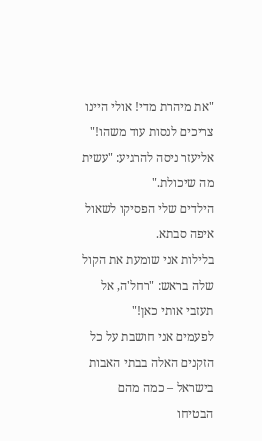"את מיהרת מדי! אולי היינו צריכים לנסות עוד משהו!"
אליעזר ניסה להרגיע: "עשית מה שיכולת."
הילדים שלי הפסיקו לשאול איפה סבתא.
בלילות אני שומעת את הקול שלה בראש: "רחל'ה, אל תעזבי אותי כאן!"
לפעמים אני חושבת על כל הזקנים האלה בבתי האבות בישראל – כמה מהם הבטיחו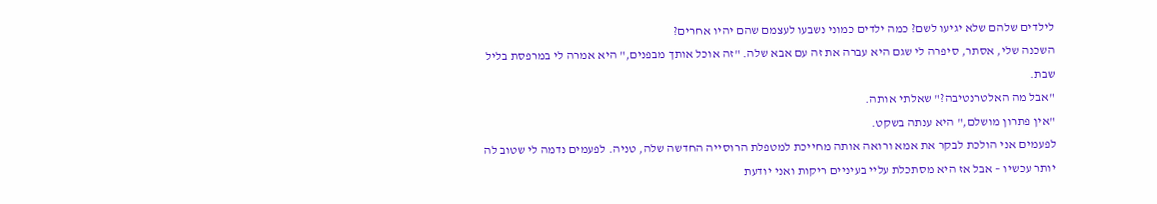לילדים שלהם שלא יגיעו לשם? כמה ילדים כמוני נשבעו לעצמם שהם יהיו אחרים?
השכנה שלי, אסתר, סיפרה לי שגם היא עברה את זה עם אבא שלה. "זה אוכל אותך מבפנים," היא אמרה לי במרפסת בליל שבת.
"אבל מה האלטרנטיבה?" שאלתי אותה.
"אין פתרון מושלם," היא ענתה בשקט.
לפעמים אני הולכת לבקר את אמא ורואה אותה מחייכת למטפלת הרוסייה החדשה שלה, טניה. לפעמים נדמה לי שטוב לה יותר עכשיו – אבל אז היא מסתכלת עליי בעיניים ריקות ואני יודעת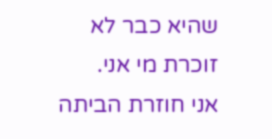שהיא כבר לא זוכרת מי אני.
אני חוזרת הביתה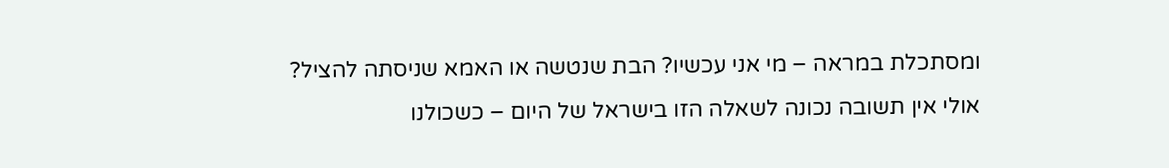ומסתכלת במראה – מי אני עכשיו? הבת שנטשה או האמא שניסתה להציל?
אולי אין תשובה נכונה לשאלה הזו בישראל של היום – כשכולנו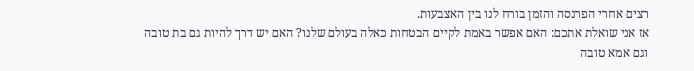רצים אחרי הפרנסה והזמן בורח לנו בין האצבעות.
אז אני שואלת אתכם: האם אפשר באמת לקיים הבטחות כאלה בעולם שלנו? האם יש דרך להיות גם בת טובה וגם אמא טובה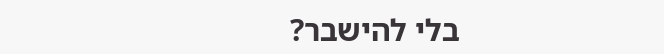בלי להישבר?